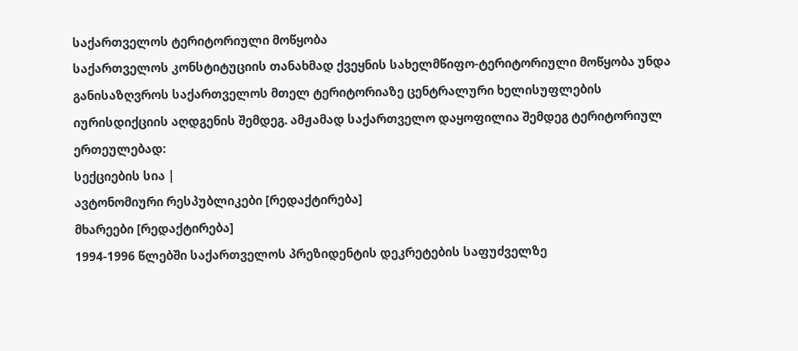საქართველოს ტერიტორიული მოწყობა
საქართველოს კონსტიტუციის თანახმად ქვეყნის სახელმწიფო-ტერიტორიული მოწყობა უნდა განისაზღვროს საქართველოს მთელ ტერიტორიაზე ცენტრალური ხელისუფლების იურისდიქციის აღდგენის შემდეგ. ამჟამად საქართველო დაყოფილია შემდეგ ტერიტორიულ ერთეულებად:
სექციების სია |
ავტონომიური რესპუბლიკები [რედაქტირება]
მხარეები [რედაქტირება]
1994-1996 წლებში საქართველოს პრეზიდენტის დეკრეტების საფუძველზე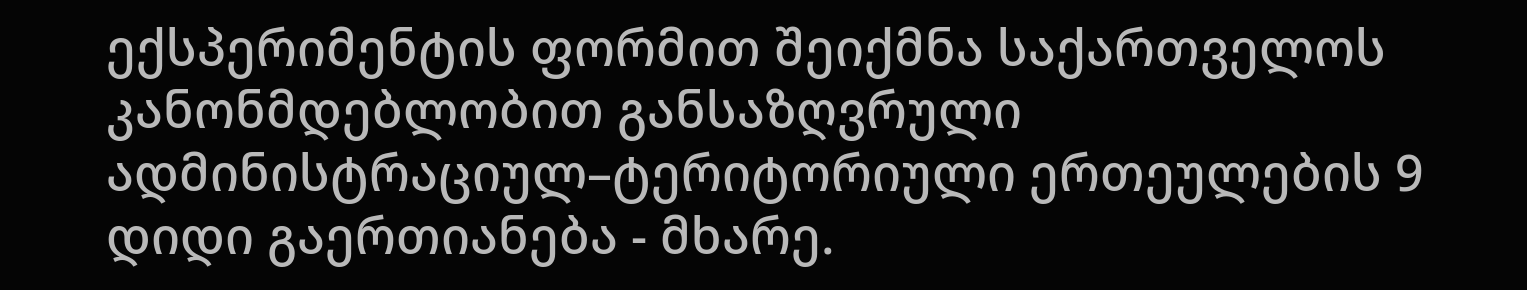ექსპერიმენტის ფორმით შეიქმნა საქართველოს კანონმდებლობით განსაზღვრული ადმინისტრაციულ–ტერიტორიული ერთეულების 9 დიდი გაერთიანება - მხარე.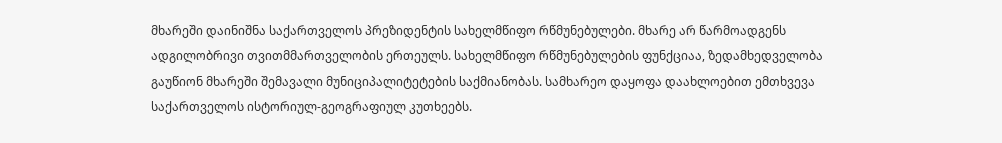მხარეში დაინიშნა საქართველოს პრეზიდენტის სახელმწიფო რწმუნებულები. მხარე არ წარმოადგენს ადგილობრივი თვითმმართველობის ერთეულს. სახელმწიფო რწმუნებულების ფუნქციაა, ზედამხედველობა გაუწიონ მხარეში შემავალი მუნიციპალიტეტების საქმიანობას. სამხარეო დაყოფა დაახლოებით ემთხვევა საქართველოს ისტორიულ-გეოგრაფიულ კუთხეებს.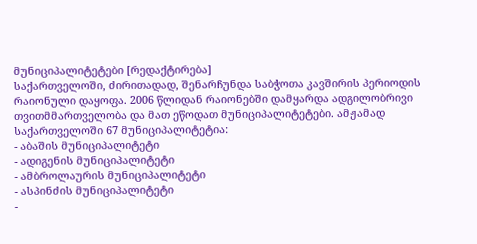მუნიციპალიტეტები [რედაქტირება]
საქართველოში, ძირითადად, შენარჩუნდა საბჭოთა კავშირის პერიოდის რაიონული დაყოფა. 2006 წლიდან რაიონებში დამყარდა ადგილობრივი თვითმმართველობა და მათ ეწოდათ მუნიციპალიტეტები. ამჟამად საქართველოში 67 მუნიციპალიტეტია:
- აბაშის მუნიციპალიტეტი
- ადიგენის მუნიციპალიტეტი
- ამბროლაურის მუნიციპალიტეტი
- ასპინძის მუნიციპალიტეტი
-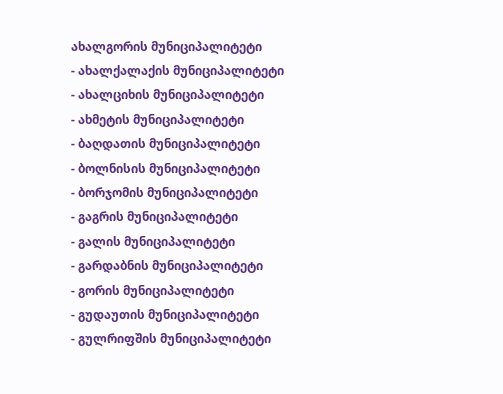ახალგორის მუნიციპალიტეტი
- ახალქალაქის მუნიციპალიტეტი
- ახალციხის მუნიციპალიტეტი
- ახმეტის მუნიციპალიტეტი
- ბაღდათის მუნიციპალიტეტი
- ბოლნისის მუნიციპალიტეტი
- ბორჯომის მუნიციპალიტეტი
- გაგრის მუნიციპალიტეტი
- გალის მუნიციპალიტეტი
- გარდაბნის მუნიციპალიტეტი
- გორის მუნიციპალიტეტი
- გუდაუთის მუნიციპალიტეტი
- გულრიფშის მუნიციპალიტეტი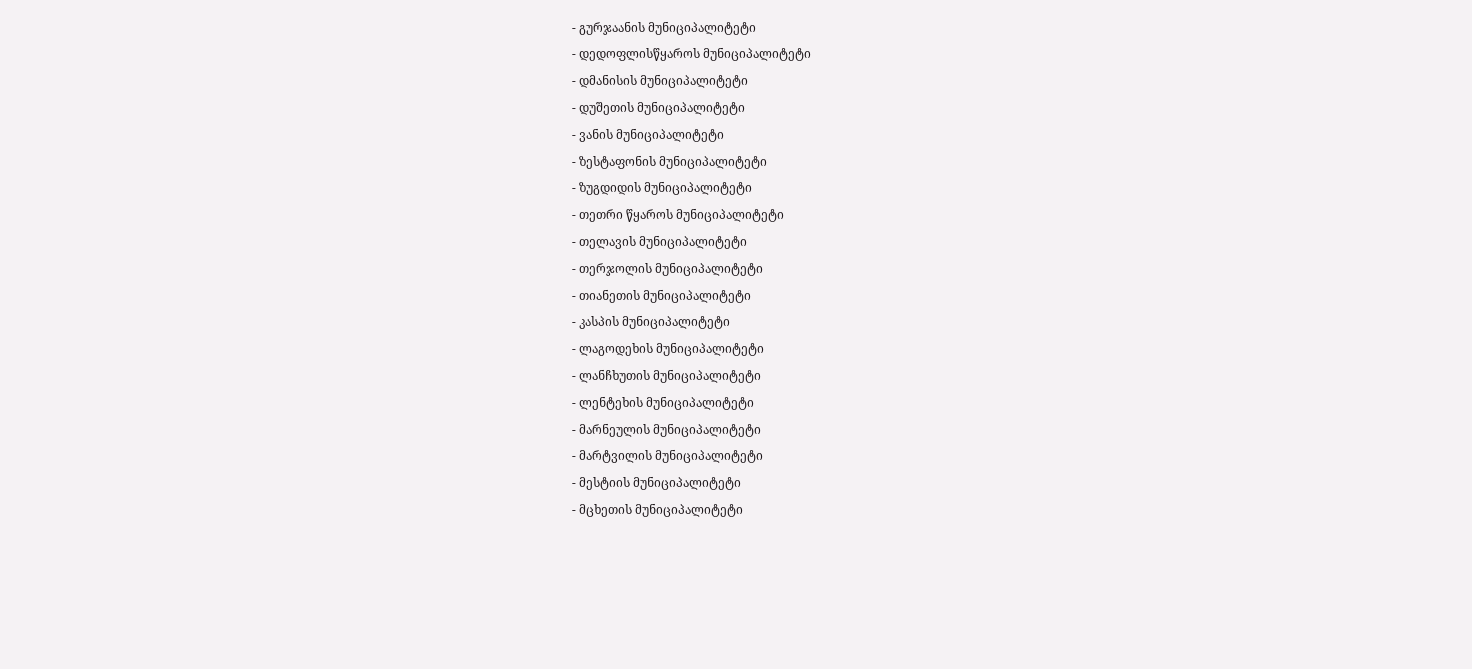- გურჯაანის მუნიციპალიტეტი
- დედოფლისწყაროს მუნიციპალიტეტი
- დმანისის მუნიციპალიტეტი
- დუშეთის მუნიციპალიტეტი
- ვანის მუნიციპალიტეტი
- ზესტაფონის მუნიციპალიტეტი
- ზუგდიდის მუნიციპალიტეტი
- თეთრი წყაროს მუნიციპალიტეტი
- თელავის მუნიციპალიტეტი
- თერჯოლის მუნიციპალიტეტი
- თიანეთის მუნიციპალიტეტი
- კასპის მუნიციპალიტეტი
- ლაგოდეხის მუნიციპალიტეტი
- ლანჩხუთის მუნიციპალიტეტი
- ლენტეხის მუნიციპალიტეტი
- მარნეულის მუნიციპალიტეტი
- მარტვილის მუნიციპალიტეტი
- მესტიის მუნიციპალიტეტი
- მცხეთის მუნიციპალიტეტი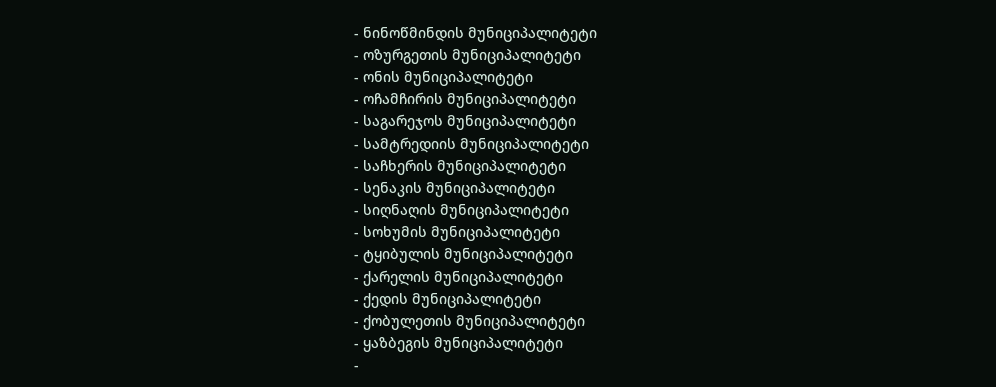- ნინოწმინდის მუნიციპალიტეტი
- ოზურგეთის მუნიციპალიტეტი
- ონის მუნიციპალიტეტი
- ოჩამჩირის მუნიციპალიტეტი
- საგარეჯოს მუნიციპალიტეტი
- სამტრედიის მუნიციპალიტეტი
- საჩხერის მუნიციპალიტეტი
- სენაკის მუნიციპალიტეტი
- სიღნაღის მუნიციპალიტეტი
- სოხუმის მუნიციპალიტეტი
- ტყიბულის მუნიციპალიტეტი
- ქარელის მუნიციპალიტეტი
- ქედის მუნიციპალიტეტი
- ქობულეთის მუნიციპალიტეტი
- ყაზბეგის მუნიციპალიტეტი
-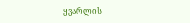ყვარლის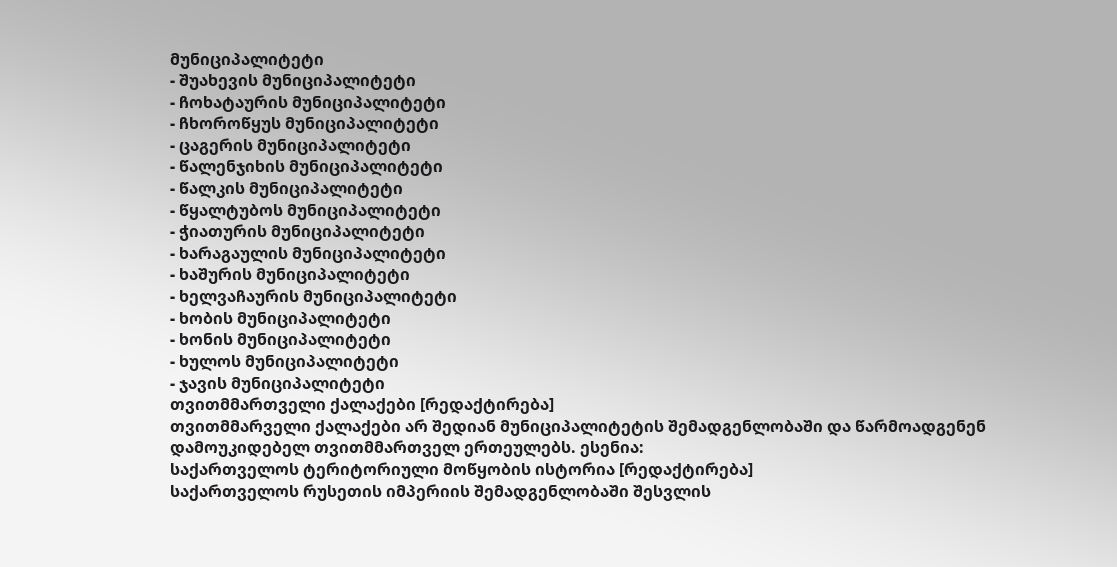მუნიციპალიტეტი
- შუახევის მუნიციპალიტეტი
- ჩოხატაურის მუნიციპალიტეტი
- ჩხოროწყუს მუნიციპალიტეტი
- ცაგერის მუნიციპალიტეტი
- წალენჯიხის მუნიციპალიტეტი
- წალკის მუნიციპალიტეტი
- წყალტუბოს მუნიციპალიტეტი
- ჭიათურის მუნიციპალიტეტი
- ხარაგაულის მუნიციპალიტეტი
- ხაშურის მუნიციპალიტეტი
- ხელვაჩაურის მუნიციპალიტეტი
- ხობის მუნიციპალიტეტი
- ხონის მუნიციპალიტეტი
- ხულოს მუნიციპალიტეტი
- ჯავის მუნიციპალიტეტი
თვითმმართველი ქალაქები [რედაქტირება]
თვითმმარველი ქალაქები არ შედიან მუნიციპალიტეტის შემადგენლობაში და წარმოადგენენ დამოუკიდებელ თვითმმართველ ერთეულებს. ესენია:
საქართველოს ტერიტორიული მოწყობის ისტორია [რედაქტირება]
საქართველოს რუსეთის იმპერიის შემადგენლობაში შესვლის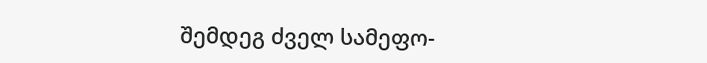შემდეგ ძველ სამეფო-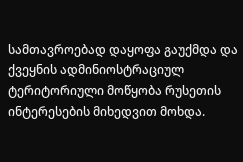სამთავროებად დაყოფა გაუქმდა და ქვეყნის ადმინიოსტრაციულ ტერიტორიული მოწყობა რუსეთის ინტერესების მიხედვით მოხდა.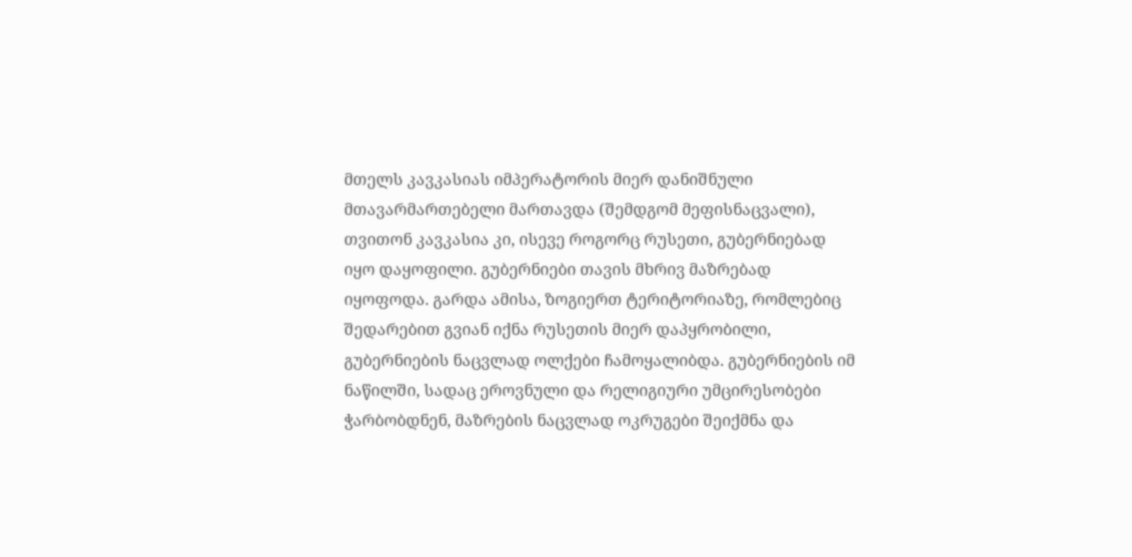მთელს კავკასიას იმპერატორის მიერ დანიშნული მთავარმართებელი მართავდა (შემდგომ მეფისნაცვალი), თვითონ კავკასია კი, ისევე როგორც რუსეთი, გუბერნიებად იყო დაყოფილი. გუბერნიები თავის მხრივ მაზრებად იყოფოდა. გარდა ამისა, ზოგიერთ ტერიტორიაზე, რომლებიც შედარებით გვიან იქნა რუსეთის მიერ დაპყრობილი, გუბერნიების ნაცვლად ოლქები ჩამოყალიბდა. გუბერნიების იმ ნაწილში, სადაც ეროვნული და რელიგიური უმცირესობები ჭარბობდნენ, მაზრების ნაცვლად ოკრუგები შეიქმნა და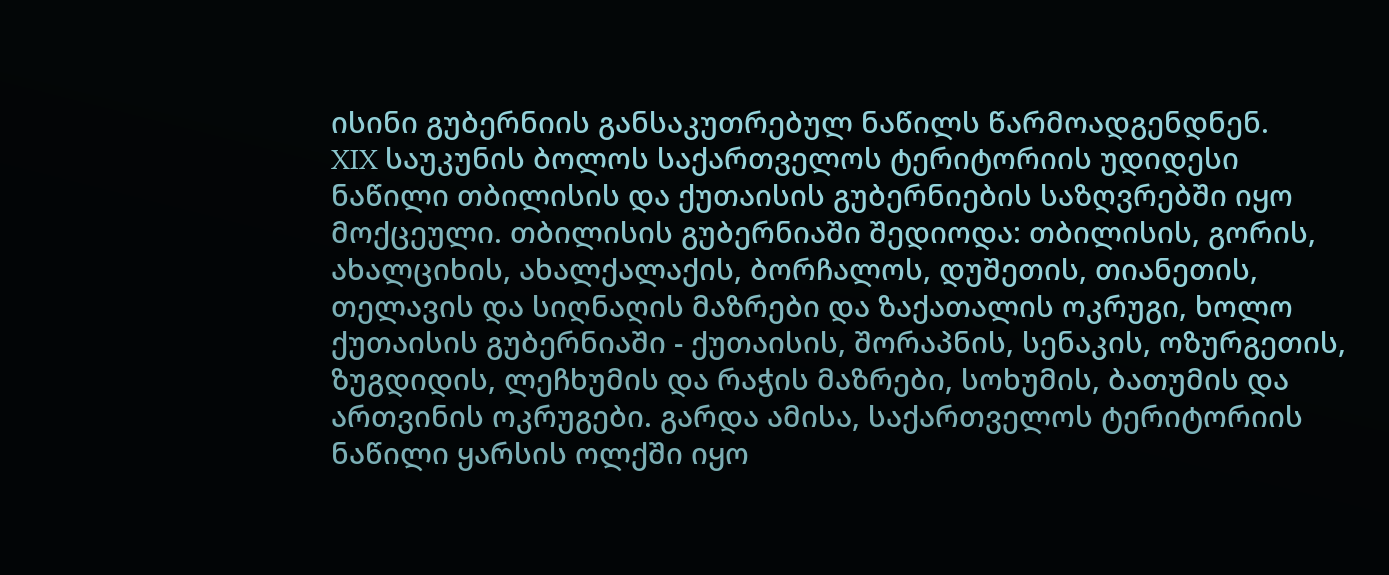ისინი გუბერნიის განსაკუთრებულ ნაწილს წარმოადგენდნენ.
XIX საუკუნის ბოლოს საქართველოს ტერიტორიის უდიდესი ნაწილი თბილისის და ქუთაისის გუბერნიების საზღვრებში იყო მოქცეული. თბილისის გუბერნიაში შედიოდა: თბილისის, გორის, ახალციხის, ახალქალაქის, ბორჩალოს, დუშეთის, თიანეთის, თელავის და სიღნაღის მაზრები და ზაქათალის ოკრუგი, ხოლო ქუთაისის გუბერნიაში - ქუთაისის, შორაპნის, სენაკის, ოზურგეთის, ზუგდიდის, ლეჩხუმის და რაჭის მაზრები, სოხუმის, ბათუმის და ართვინის ოკრუგები. გარდა ამისა, საქართველოს ტერიტორიის ნაწილი ყარსის ოლქში იყო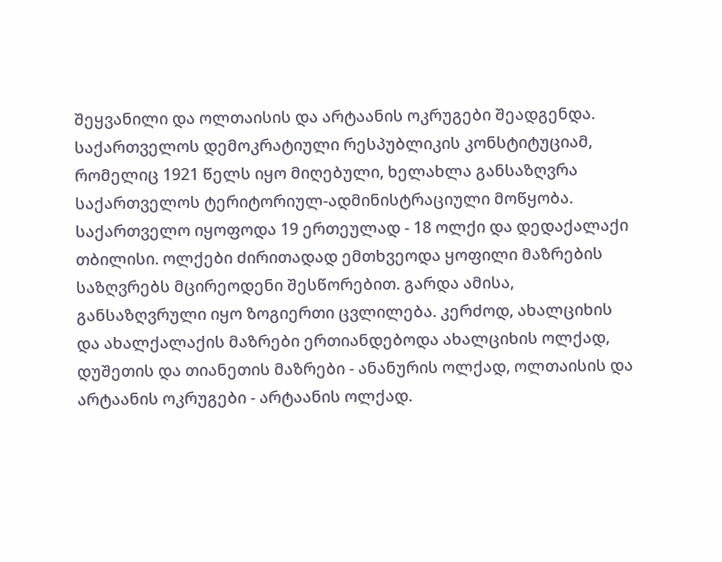შეყვანილი და ოლთაისის და არტაანის ოკრუგები შეადგენდა.
საქართველოს დემოკრატიული რესპუბლიკის კონსტიტუციამ, რომელიც 1921 წელს იყო მიღებული, ხელახლა განსაზღვრა საქართველოს ტერიტორიულ-ადმინისტრაციული მოწყობა. საქართველო იყოფოდა 19 ერთეულად - 18 ოლქი და დედაქალაქი თბილისი. ოლქები ძირითადად ემთხვეოდა ყოფილი მაზრების საზღვრებს მცირეოდენი შესწორებით. გარდა ამისა, განსაზღვრული იყო ზოგიერთი ცვლილება. კერძოდ, ახალციხის და ახალქალაქის მაზრები ერთიანდებოდა ახალციხის ოლქად, დუშეთის და თიანეთის მაზრები - ანანურის ოლქად, ოლთაისის და არტაანის ოკრუგები - არტაანის ოლქად.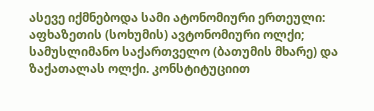ასევე იქმნებოდა სამი ატონომიური ერთეული: აფხაზეთის (სოხუმის) ავტონომიური ოლქი; სამუსლიმანო საქართველო (ბათუმის მხარე) და ზაქათალას ოლქი. კონსტიტუციით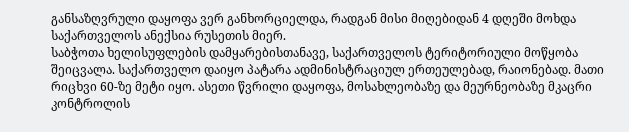განსაზღვრული დაყოფა ვერ განხორციელდა, რადგან მისი მიღებიდან 4 დღეში მოხდა საქართველოს ანექსია რუსეთის მიერ.
საბჭოთა ხელისუფლების დამყარებისთანავე, საქართველოს ტერიტორიული მოწყობა შეიცვალა. საქართველო დაიყო პატარა ადმინისტრაციულ ერთეულებად, რაიონებად. მათი რიცხვი 60-ზე მეტი იყო. ასეთი წვრილი დაყოფა, მოსახლეობაზე და მეურნეობაზე მკაცრი კონტროლის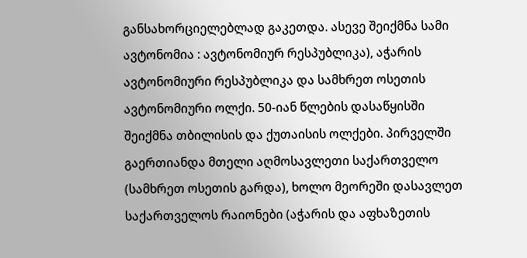განსახორციელებლად გაკეთდა. ასევე შეიქმნა სამი ავტონომია : ავტონომიურ რესპუბლიკა), აჭარის ავტონომიური რესპუბლიკა და სამხრეთ ოსეთის ავტონომიური ოლქი. 50-იან წლების დასაწყისში შეიქმნა თბილისის და ქუთაისის ოლქები. პირველში გაერთიანდა მთელი აღმოსავლეთი საქართველო (სამხრეთ ოსეთის გარდა), ხოლო მეორეში დასავლეთ საქართველოს რაიონები (აჭარის და აფხაზეთის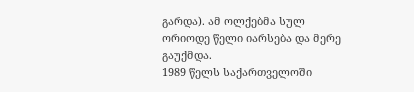გარდა). ამ ოლქებმა სულ ორიოდე წელი იარსება და მერე გაუქმდა.
1989 წელს საქართველოში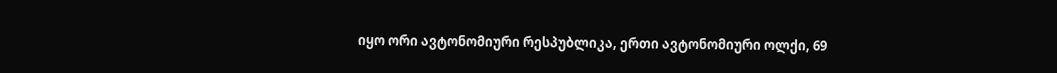იყო ორი ავტონომიური რესპუბლიკა, ერთი ავტონომიური ოლქი, 69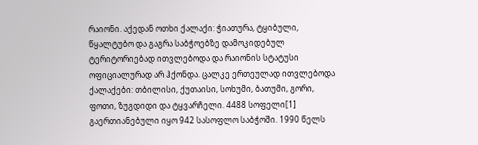რაიონი. აქედან ოთხი ქალაქი: ჭიათურა, ტყიბული, წყალტუბო და გაგრა საბჭოებზე დამოკიდებულ ტერიტორიებად ითვლებოდა და რაიონის სტატუსი ოფიციალურად არ ჰქონდა. ცალკე ერთეულად ითვლებოდა ქალაქები: თბილისი, ქუთაისი, სოხუმი, ბათუმი, გორი, ფოთი, ზუგდიდი და ტყვარჩელი. 4488 სოფელი[1] გაერთიანებული იყო 942 სასოფლო საბჭოში. 1990 წელს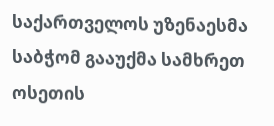საქართველოს უზენაესმა საბჭომ გააუქმა სამხრეთ ოსეთის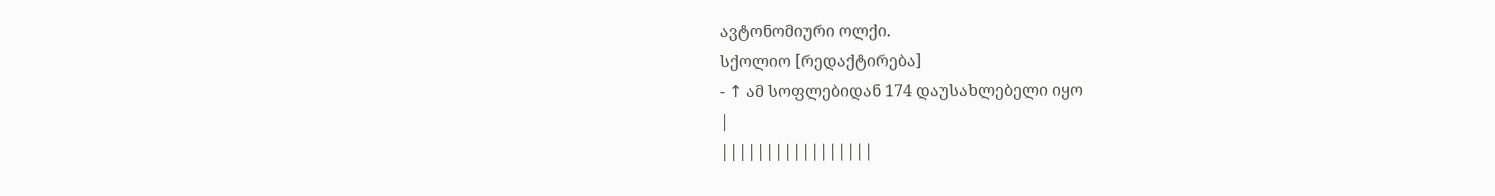ავტონომიური ოლქი.
სქოლიო [რედაქტირება]
- ↑ ამ სოფლებიდან 174 დაუსახლებელი იყო
|
|||||||||||||||||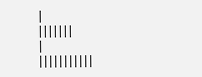|
|||||||
|
|||||||||||